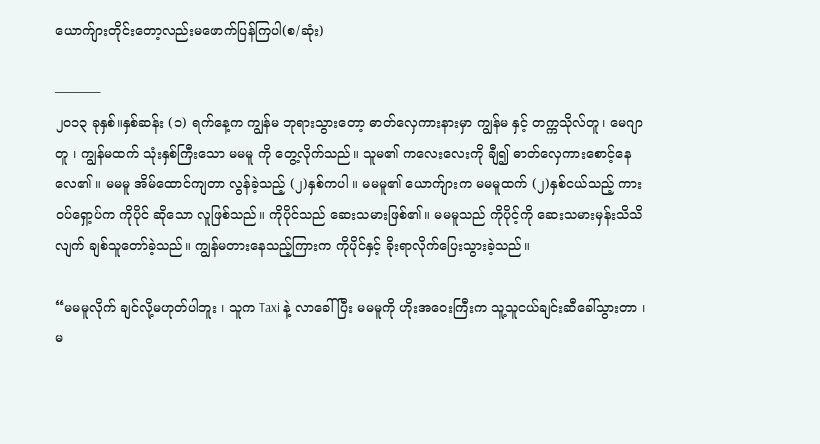ယောက်ျားတိုင်းတော့လည်းမဖောက်ပြန်ကြပါ(စ/ဆုံး)

———–
၂၀၁၃ ခုနှစ်။နှစ်ဆန်း (၁) ရက်နေ့က ကျွန်မ ဘုရားသွားတော့ ဓာတ်လှေကားနားမှာ ကျွန်မ နှင့် တက္ကသိုလ်တူ၊ မေဂျာတူ ၊ ကျွန်မထက် သုံးနှစ်ကြီးသော မမမူ ကို တွေ့လိုက်သည်။ သူမ၏ ကလေးလေးကို ချီ၍ ဓာတ်လှေကားစောင့်နေလေ၏ ။ မမမူ အိမ်ထောင်ကျတာ လွန်ခဲ့သည့် (၂)နှစ်ကပါ ။ မမမူ၏ ယောက်ျားက မမမူထက် (၂)နှစ်ငယ်သည့် ကားဝပ်ရှော့ပ်က ကိုပိုင် ဆိုသော လူဖြစ်သည်။ ကိုပိုင်သည် ဆေးသမားဖြစ်၏။ မမမူသည် ကိုပိုင့်ကို ဆေးသမားမှန်းသိသိလျက် ချစ်သူတော်ခဲ့သည်။ ကျွန်မတားနေသည့်ကြားက ကိုပိုင်နှင့် ခိုးရာလိုက်ပြေးသွားခဲ့သည်။

“မမမူလိုက် ချင်လို့မဟုတ်ပါဘူး ၊ သူက Taxi နဲ့ လာခေါ်ပြီး မမမူကို ဟိုးအဝေးကြီးက သူ့သူငယ်ချင်းဆီခေါ်သွားတာ ၊ မ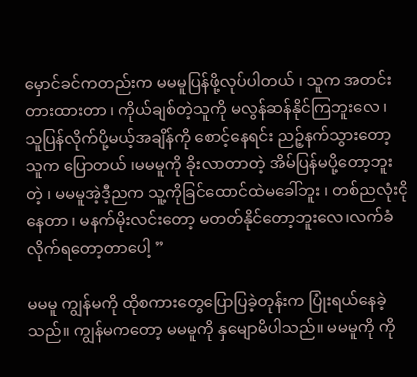မှောင်ခင်ကတည်းက မမမူပြန်ဖို့လုပ်ပါတယ် ၊ သူက အတင်းတားထားတာ ၊ ကိုယ်ချစ်တဲ့သူကို မလွန်ဆန်နိုင်ကြဘူးလေ ၊ သူပြန်လိုက်ပို့မယ့်အချိန်ကို စောင့်နေရင်း ညဉ့်နက်သွားတော့ သူက ပြောတယ် ၊မမမူကို ခိုးလာတာတဲ့ အိမ်ပြန်မပို့တော့ဘူးတဲ့ ၊ မမမူအဲ့ဒီ့ညက သူ့ကိုခြင်ထောင်ထဲမခေါ်ဘူး ၊ တစ်ညလုံးငိုနေတာ ၊ မနက်မိုးလင်းတော့ မတတ်နိုင်တော့ဘူးလေ၊လက်ခံလိုက်ရတော့တာပေါ့ ”

မမမူ ကျွန်မကို ထိုစကားတွေပြောပြခဲ့တုန်းက ပြုံးရယ်နေခဲ့သည်။ ကျွန်မကတော့ မမမူကို နှမျောမိပါသည်။ မမမူကို ကို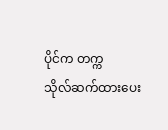ပိုင်က တက္ကသိုလ်‌ဆက်ထားပေး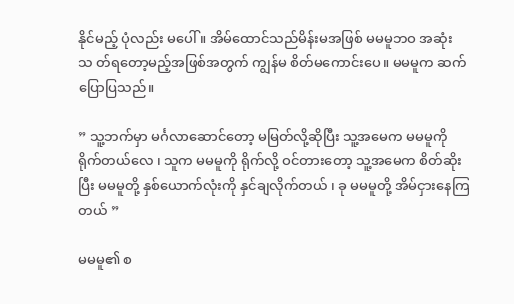နိုင်မည့် ပုံလည်း မပေါ် ။ အိမ်ထောင်သည်မိန်းမအဖြစ် မမမူဘဝ အဆုံးသ တ်ရတော့မည့်အဖြစ်အတွက် ကျွန်မ စိတ်မကောင်းပေ။ မမမူက ဆက်ပြောပြသည်။

” သူ့ဘက်မှာ မင်္ဂလာဆောင်တော့ မမြတ်လို့ဆိုပြီး သူ့အမေက မမမူကို ရိုက်တယ်လေ ၊ သူက မမမူကို ရိုက်လို့ ဝင်တားတော့ သူ့အမေက စိတ်ဆိုးပြီး မမမူတို့ နှစ်ယောက်လုံးကို နှင်ချလိုက်တယ် ၊ ခု မမမူတို့ အိမ်ငှားနေကြတယ် ”

မမမူ၏ စ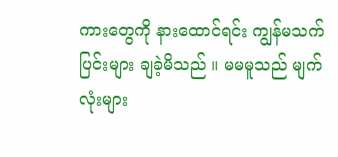ကားတွေကို နားထောင်ရင်း ကျွန်မသက်ပြင်းများ ချခဲ့မိသည် ။ မမမူသည် မျက်လုံးများ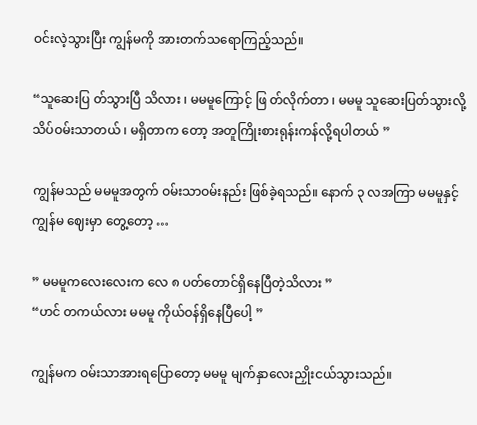ဝင်းလဲ့သွားပြီး ကျွန်မကို အားတက်သရောကြည့်သည်။

“သူဆေးပြ တ်သွားပြီ သိလား ၊ မမမူကြောင့် ဖြ တ်လိုက်တာ ၊ မမမူ သူဆေးပြတ်သွားလို့ သိပ်ဝမ်းသာတယ် ၊ မရှိတာက တော့ အတူကြိုးစားရုန်းကန်လို့ရပါတယ် ”

ကျွန်မသည် မမမူအတွက် ဝမ်းသာဝမ်းနည်း ဖြစ်ခဲ့ရသည်။ နောက် ၃ လအကြာ မမမူနှင့် ကျွန်မ ဈေးမှာ တွေ့တော့ …

” မမမူကလေးလေးက လေ ၈ ပတ်တောင်ရှိနေပြီတဲ့သိလား ”
“ဟင် တကယ်လား မမမူ ကိုယ်ဝန်ရှိနေပြီပေါ့ ”

ကျွန်မက ဝမ်းသာအားရပြောတော့ မမမူ မျက်နှာလေးညှိုးငယ်သွားသည်။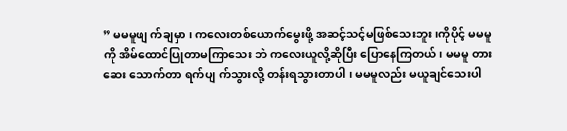” မမမူဖျ က်ချမှာ ၊ ကလေးတစ်ယောက်မွေးဖို့ အဆင့်သင့်မဖြစ်သေးဘူး ၊ကိုပိုင့် မမမူကို အိမ်ထောင်ပြုတာမကြာသေး ဘဲ ကလေးယူလို့ဆိုပြီး ပြောနေကြတယ်၊ မမမူ တားဆေး သောက်တာ ရက်ပျ က်သွားလို့ တန်းရသွားတာပါ ၊ မမမူလည်း မယူချင်သေးပါ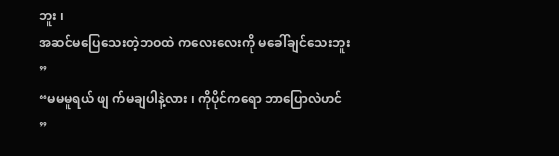ဘူး ၊
အဆင်မပြေသေးတဲ့ဘဝထဲ ကလေးလေးကို မခေါ်ချင်သေးဘူး ”
“မမမူရယ် ဖျ က်မချပါနဲ့လား ၊ ကိုပိုင်ကရော ဘာပြောလဲဟင် ”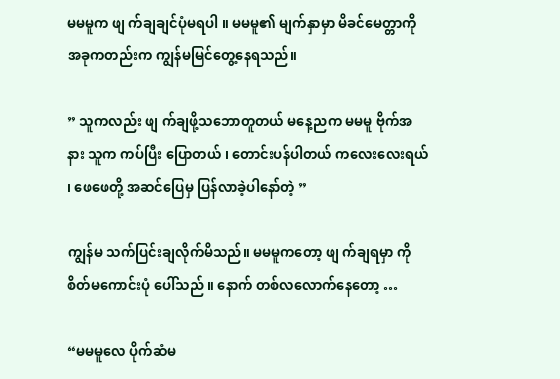မမမူက ဖျ က်ချချင်ပုံမရပါ ။ မမမူ၏ မျက်နှာမှာ မိခင်မေတ္တာကို အခုကတည်းက ကျွန်မမြင်တွေ့နေရသည်။

” သူကလည်း ဖျ က်ချဖို့သဘောတူတယ် မနေ့ညက မမမူ ဗိုက်အနား သူက ကပ်ပြီး ပြောတယ် ၊ တောင်းပန်ပါတယ် ကလေးလေးရယ် ၊ ဖေဖေတို့ အဆင်ပြေမှ ပြန်လာခဲ့ပါနော်တဲ့ ”

ကျွန်မ သက်ပြင်းချလိုက်မိသည်။ မမမူကတော့ ဖျ က်ချရမှာ ကို စိတ်မကောင်းပုံ ပေါ်သည် ။ နောက် တစ်လလောက်နေတော့ …

“မမမူလေ ပိုက်ဆံမ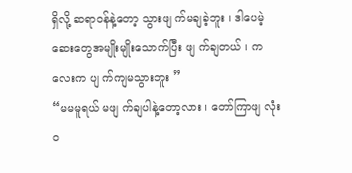ရှိလို့ ဆရာဝန်နဲ့တော့ သွားဖျ က်မချခဲ့ဘူး ၊ ဒါပေမဲ့ ဆေးတွေအမျိုးမျိုးသောက်ပြီး ဖျ က်ချတယ် ၊ ကလေးက ပျ က်ကျမသွားဘူး ”
“မမမူရယ် မဖျ က်ချပါနဲ့တော့လား ၊ တော်ကြာဖျ လုံးဝ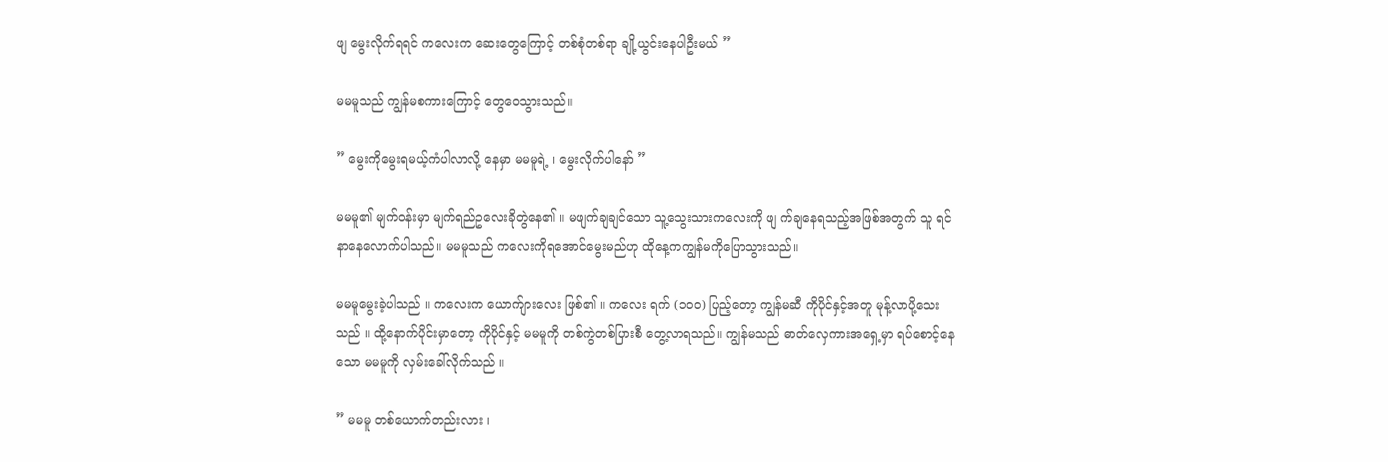ဖျ မွေးလိုက်ရရင် ကလေးက ဆေးတွေကြောင့် တစ်စုံတစ်ရာ ချို့ယွင်းနေပါဦးမယ် ”

မမမူသည် ကျွန်မစကားကြောင့် တွေဝေသွားသည်။

” မွေးကိုမွေးရမယ့်ကံပါလာလို့ နေမှာ မမမူရဲ့ ၊ မွေးလိုက်ပါနော် ”

မမမူ၏ မျက်ဝန်းမှာ မျက်ရည်ဥလေးခိုတွဲနေ၏ ။ မဖျက်ချချင်သော သူ့သွေးသားကလေးကို ဖျ က်ချနေရသည့်အဖြစ်အတွက် သူ ရင်နာနေလောက်ပါသည်။ မမမူသည် ကလေးကိုရအောင်မွေးမည်ဟု ထိုနေ့ကကျွန်မကိုပြောသွားသည်။

မမမူမွေးခဲ့ပါသည် ။ ‌ကလေးက ယောက်ျားလေး ဖြစ်၏ ။ ကလေး ရက် (၁၀၀) ပြည့်တော့ ကျွန်မဆီ ကိုပိုင်နှင့်အတူ မုန့်လာပို့သေးသည် ။ ထို့နောက်ပိုင်းမှာတော့ ကိုပိုင်နှင့် မမမူကို တစ်ကွဲတစ်ပြားစီ တွေ့လာရသည်။ ကျွန်မသည် ဓာတ်လှေကားအရှေ့မှာ ရပ်စောင့်နေသော မမမူကို လှမ်းခေါ်လိုက်သည် ။

” မမမူ တစ်ယောက်တည်းလား ၊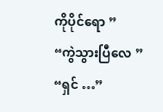ကိုပိုင်ရော ”
“ကွဲသွားပြီလေ ”
“ရှင် …”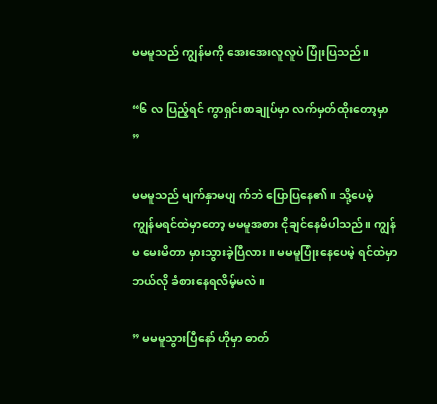မမမူသည် ကျွန်မကို အေးအေးလူလူပဲ ပြုံးပြသည်။

“၆ လ ပြည့်ရင် ကွာရှင်းစာချုပ်မှာ လက်မှတ်ထိုးတော့မှာ ”

မမမူသည် မျက်နှာမပျ က်ဘဲ ပြောပြနေ၏ ။ သို့ပေမဲ့ ကျွန်မရင်ထဲမှာတော့ မမမူအစား ငိုချင်နေမိပါသည်။ ကျွန်မ မေးမိတာ မှားသွားခဲ့ပြီလား ။ မမမူပြုံးနေပေမဲ့ ရင်ထဲမှာ ဘယ်လို ခံစားနေရလိမ့်မလဲ ။

” မမမူသွားပြီနော် ဟိုမှာ ဓာတ်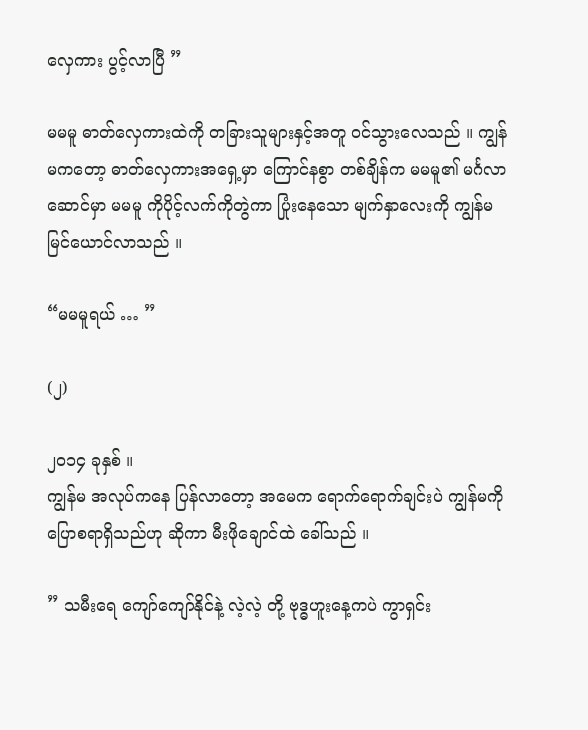လှေကား ပွင့်လာပြီ ”

မမမူ ဓာတ်လှေကားထဲကို တခြားသူများနှင့်အတူ ဝင်သွားလေသည် ။ ကျွန်မကတော့ ဓာတ်လှေကားအရှေ့မှာ ကြောင်နစွာ တစ်ချိန်က မမမူ၏ မင်္ဂလာဆောင်မှာ မမမူ ကိုပိုင့်လက်ကိုတွဲကာ ပြုံးနေသော မျက်နှာလေးကို ကျွန်မ မြင်ယောင်လာသည် ။

“မမမူရယ် … ”

(၂)

၂၀၁၄ ခုနှစ် ။
ကျွန်မ အလုပ်ကနေ ပြန်လာတော့ အမေက ရောက်ရောက်ချင်းပဲ ကျွန်မကို ပြောစရာရှိသည်ဟု ဆိုကာ ‌မီးဖိုချောင်ထဲ ခေါ်သည် ။

” သမီးရေ ကျော်ကျော်နိုင်နဲ့ လဲ့လဲ့ တို့ ဗုဒ္ဓဟူးနေ့ကပဲ ကွာရှင်း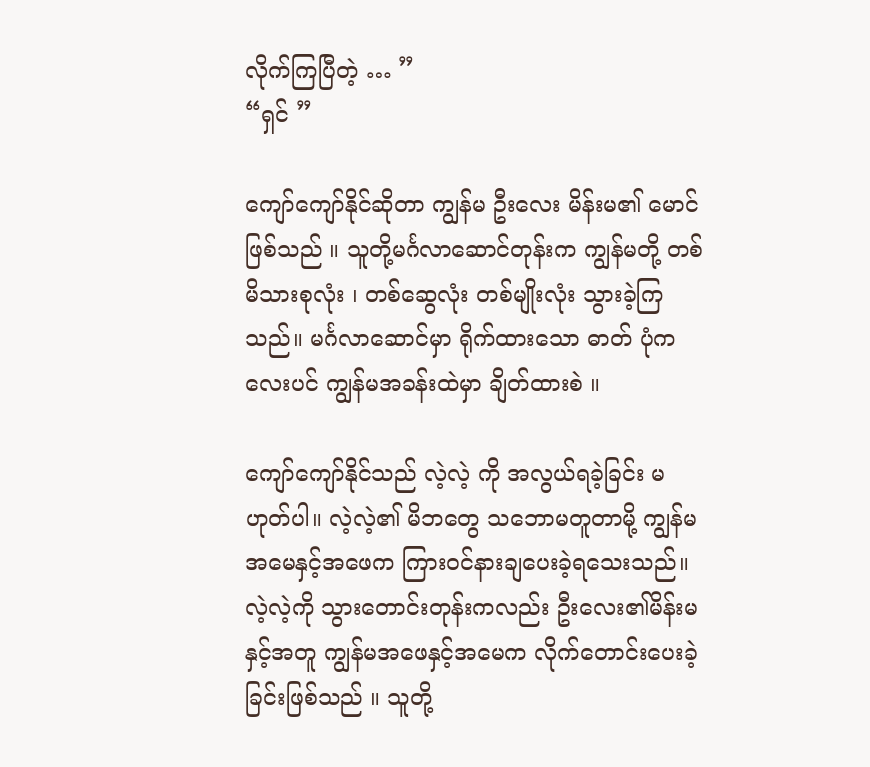လိုက်ကြပြီတဲ့ … ”
“ရှင် ”

ကျော်ကျော်နိုင်ဆိုတာ ကျွန်မ ဦးလေး မိန်းမ၏ မောင် ဖြစ်သည် ။ သူတို့မင်္ဂလာဆောင်တုန်းက ကျွန်မတို့ တစ်မိသားစုလုံး ၊ တစ်ဆွေလုံး တစ်မျိုးလုံး သွားခဲ့ကြသည်။ မင်္ဂလာဆောင်မှာ ရိုက်ထားသော ဓာတ် ပုံကလေးပင် ကျွန်မအခန်းထဲမှာ ချိတ်ထားစဲ ။

ကျော်ကျော်နိုင်သည် လဲ့လဲ့ ကို အလွယ်ရခဲ့ခြင်း မဟုတ်ပါ။ လဲ့လဲ့၏ မိဘတွေ သဘောမတူတာမို့ ကျွန်မအမေနှင့်အဖေက ကြားဝင်နားချပေးခဲ့ရသေးသည်။ လဲ့လဲ့ကို သွားတောင်းတုန်းကလည်း ဦးလေး၏မိန်းမနှင့်အတူ ကျွန်မအဖေနှင့်အမေက လိုက်တောင်းပေးခဲ့ခြင်းဖြစ်သည် ။ သူတို့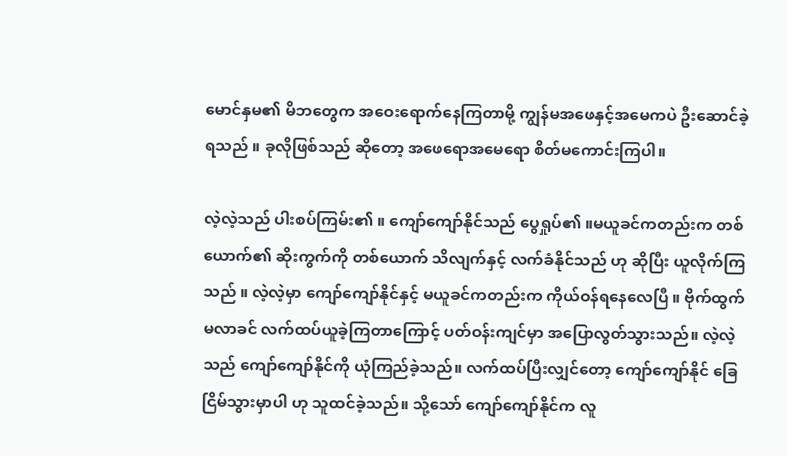မောင်နှမ၏ မိဘတွေက အဝေးရောက်နေကြတာမို့ ကျွန်မအဖေနှင့်အမေကပဲ ဦးဆောင်ခဲ့ရသည် ။ ခုလိုဖြစ်သည် ဆိုတော့ အဖေရောအမေရော စိတ်မကောင်းကြပါ။

လဲ့လဲ့သည် ပါးစပ်ကြမ်း၏ ။ ကျော်ကျော်နိုင်သည် ပွေရှုပ်၏ ။မယူခင်ကတည်းက တစ်ယောက်၏ ဆိုးကွက်ကို တစ်ယောက် သိလျက်နှင့် လက်ခံနိုင်သည် ဟု ဆိုပြီး ယူလိုက်ကြသည် ။ လဲ့လဲ့မှာ ကျော်ကျော်နိုင်နှင့် မယူခင်ကတည်းက ကိုယ်ဝန်ရနေလေပြီ ။ ဗိုက်ထွက်မလာခင် လက်ထပ်ယူခဲ့ကြတာကြောင့် ပတ်ဝန်းကျင်မှာ အပြောလွတ်သွားသည်။ လဲ့လဲ့သည် ကျော်ကျော်နိုင်ကို ယုံကြည်ခဲ့သည်။ လက်ထပ်ပြီးလျှင်တော့ ကျော်ကျော်နိုင် ခြေငြိမ်သွားမှာပါ ဟု သူထင်ခဲ့သည်။ သို့သော် ကျော်ကျော်နိုင်က လူ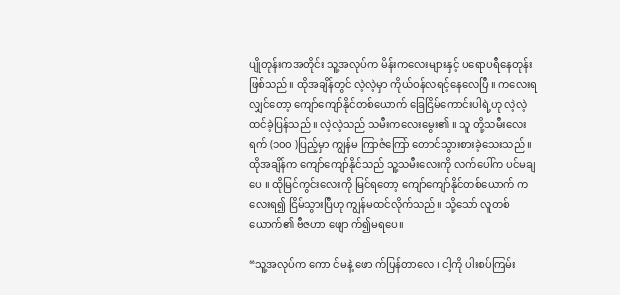ပျိုတုန်းကအတိုင်း သူ့အလုပ်က မိန်းကလေးများနှင့် ပရောပရီနေတုန်း ဖြစ်သည်။ ထိုအချိန်တွင် လဲ့လဲ့မှာ ကိုယ်ဝန်လရင့်နေလေပြီ ။ ကလေးရလျှင်တော့ ကျော်ကျော်နိုင်တစ်ယောက် ခြေငြိမ်ကောင်းပါရဲ့ဟု လဲ့လဲ့ ထင်ခဲ့ပြန်သည် ။ လဲ့လဲ့သည် သမီးကလေးမွေး၏ ။ သူ တို့သမီးလေး ရက် (၁၀၀ )ပြည့်မှာ ကျွန်မ ကြာဇံကြော် တောင်သွားစားခဲ့သေးသည် ။ ထိုအချိန်က ကျော်ကျော်နိုင်သည် သူ့သမီးလေးကို လက်ပေါ်က ပင်မချပေ ။ ထိုမြင်ကွင်းလေးကို မြင်ရတော့ ကျော်ကျော်နိုင်တစ်ယောက် ကလေးရ၍ ငြိမ်သွားပြီဟု ကျွန်မထင်လိုက်သည်။ သို့သော် လူတစ်ယောက်၏ ဗီဇဟာ ဖျော က်၍မရပေ။

“သူ့အလုပ်က ကော င်မနဲ့ ဖော က်ပြန်တာလေ ၊ ငါ့ကို ပါးစပ်ကြမ်း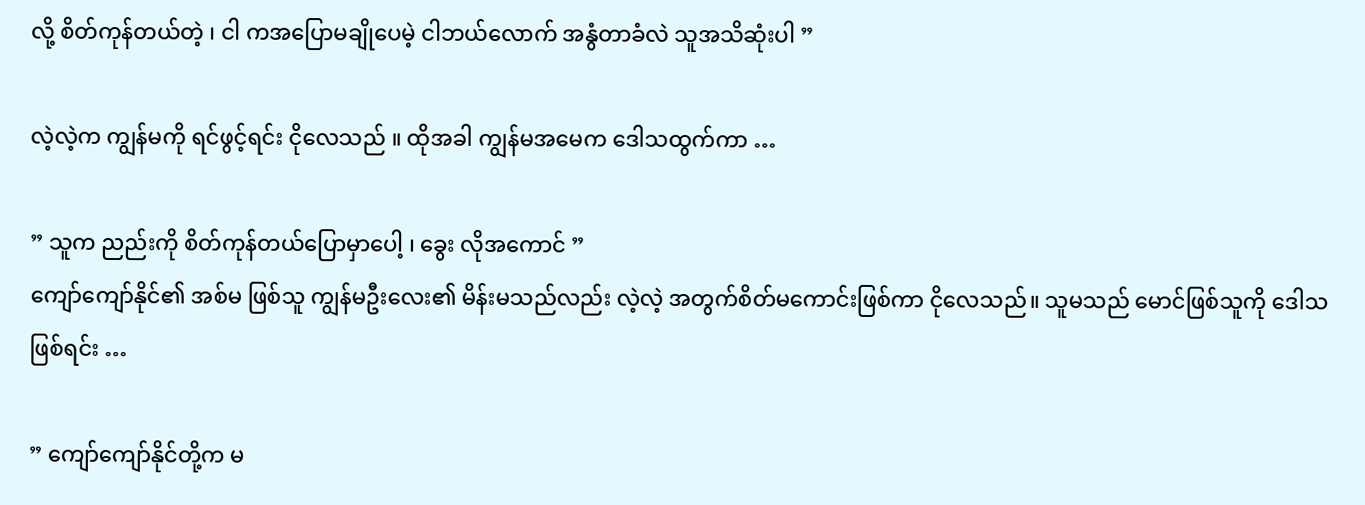လို့ စိတ်ကုန်တယ်တဲ့ ၊ ငါ ကအပြောမချိုပေမဲ့ ငါဘယ်လောက် အနွံတာခံလဲ သူအသိဆုံးပါ ”

လဲ့လဲ့က ကျွန်မကို ရင်ဖွင့်ရင်း ငိုလေသည် ။ ထိုအခါ ကျွန်မအမေက ဒေါသထွက်ကာ …

” သူက ညည်းကို စိတ်ကုန်တယ်ပြောမှာပေါ့ ၊ ခွေး လိုအကောင် ”
ကျော်ကျော်နိုင်၏ အစ်မ ဖြစ်သူ ကျွန်မဦးလေး၏ မိန်းမသည်လည်း လဲ့လဲ့ အတွက်စိတ်မကောင်းဖြစ်ကာ ငိုလေသည်။ သူမသည် မောင်ဖြစ်သူကို ဒေါသဖြစ်ရင်း …

” ကျော်ကျော်နိုင်တို့က မ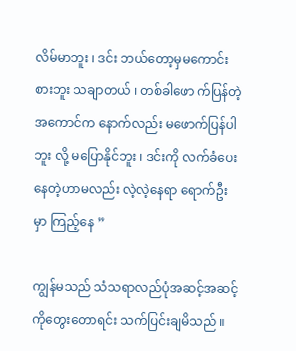လိမ်မာဘူး ၊ ဒင်း ဘယ်တော့မှမကောင်းစားဘူး သချာတယ် ၊ တစ်ခါဖော က်ပြန်တဲ့အကောင်က နောက်လည်း မဖောက်ပြန်ပါဘူး လို့ မပြောနိုင်ဘူး ၊ ဒင်းကို လက်ခံပေးနေတဲ့‌ဟာမလည်း လဲ့လဲ့နေရာ ရောက်ဦးမှာ ကြည့်နေ ”

ကျွန်မသည် သံသရာလည်ပုံအဆင့်အဆင့်ကိုတွေးတောရင်း သက်ပြင်းချမိသည် ။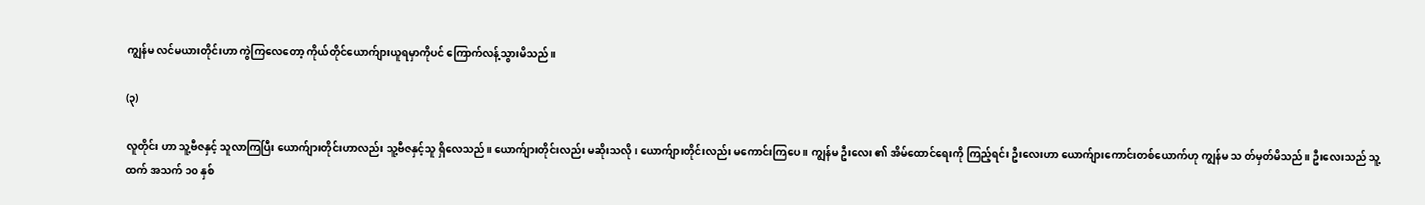ကျွန်မ လင်မယားတိုင်းဟာ ကွဲကြလေတော့ ကိုယ်တိုင်ယောက်ျားယူရမှာကိုပင် ကြောက်လန့်သွားမိသည်။

(၃)

လူတိုင်း ဟာ သူ့ဗီဇနှင့် သူလာကြပြီး ယောက်ျားတိုင်းဟာလည်း သူ့ဗီဇနှင့်သူ ရှိလေသည်။ ယောက်ျားတိုင်းလည်း မဆိုးသလို ၊ ယောက်ျားတိုင်းလည်း မကောင်းကြပေ ။ ကျွန်မ ဦးလေး ၏ အိမ်ထောင်ရေးကို ကြည့်ရင်း ဦးလေးဟာ ယောက်ျားကောင်းတစ်ယောက်ဟု ကျွန်မ သ တ်မှတ်မိသည်။ ဦးလေးသည် သူ့ထက် အသက် ၁၀ နှစ်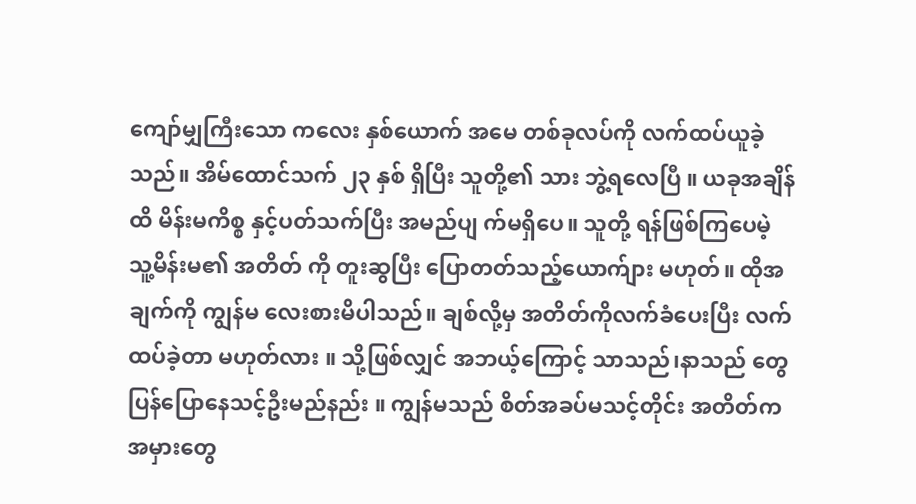ကျော်မျှကြီးသော ကလေး နှစ်ယောက် အမေ တစ်ခုလပ်ကို လက်ထပ်ယူခဲ့သည်။ အိမ်ထောင်သက် ၂၃ နှစ် ရှိပြီး သူတို့၏ သား ဘွဲ့ရလေပြီ ။ ယခုအချိန်ထိ မိန်းမကိစ္စ နှင့်ပတ်သက်ပြီး အမည်ပျ က်မရှိပေ။ သူတို့ ရန်ဖြစ်ကြပေမဲ့ သူ့မိန်းမ၏ အတိတ် ကို တူးဆွပြီး ပြောတတ်သည့်ယောက်ျား မဟုတ်။ ထိုအချက်ကို ကျွန်မ လေးစားမိပါသည်။ ချစ်လို့မှ အတိတ်ကိုလက်ခံပေးပြီး လက်ထပ်ခဲ့တာ မဟုတ်လား ။ သို့ဖြစ်လျှင် အဘယ့်ကြောင့် သာသည်၊နာသည် တွေ ပြန်ပြောနေသင့်ဦးမည်နည်း ။ ကျွန်မသည် စိတ်အခပ်မသင့်တိုင်း အတိတ်က အမှားတွေ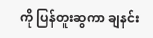ကို ပြန်တူးဆွကာ ချနင်း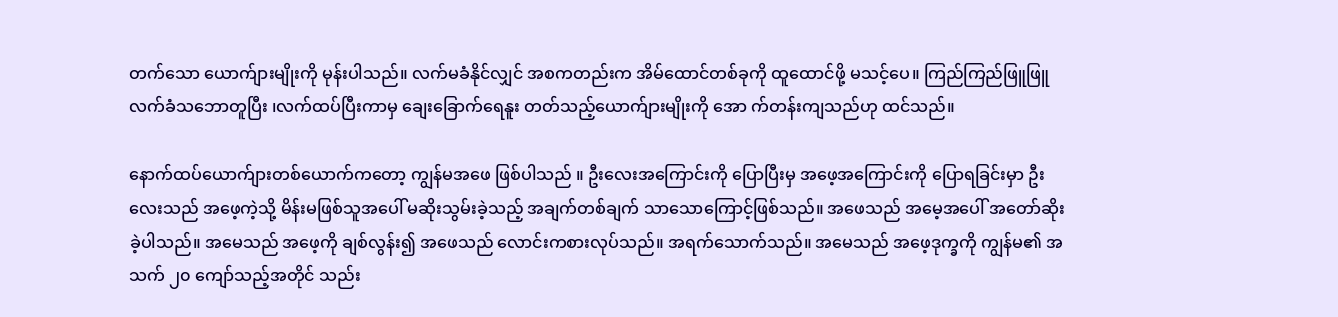တက်သော ယောက်ျားမျိုးကို မုန်းပါသည်။ လက်မခံနိုင်လျှင် အစကတည်းက အိမ်ထောင်တစ်ခုကို ထူထောင်ဖို့ မသင့်ပေ။ ကြည်ကြည်ဖြူဖြူ လက်ခံသဘောတူပြီး ၊လက်ထပ်ပြီးကာမှ ချေးခြောက်ရေနူး တတ်သည့်ယောက်ျားမျိုးကို အော က်တန်းကျသည်ဟု ထင်သည်။

နောက်ထပ်ယောက်ျားတစ်ယောက်ကတော့ ကျွန်မအဖေ ဖြစ်ပါသည် ။ ဦးလေးအကြောင်းကို ပြောပြီးမှ အဖေ့အကြောင်းကို ပြောရခြင်းမှာ ဦးလေးသည် အဖေ့ကဲ့သို့ မိန်းမဖြစ်သူအပေါ် မဆိုးသွမ်းခဲ့သည့် အချက်တစ်ချက် သာသောကြောင့်ဖြစ်သည်။ အဖေသည် အမေ့အပေါ် အတော်ဆိုးခဲ့ပါသည်။ အမေသည် အဖေ့ကို ချစ်လွန်း၍ အဖေသည် လောင်းကစားလုပ်သည်။ အရက်သောက်သည်။ အမေသည် အဖေ့ဒုက္ခကို ကျွန်မ၏ အသက် ၂၀ ကျော်သည့်အတိုင် သည်း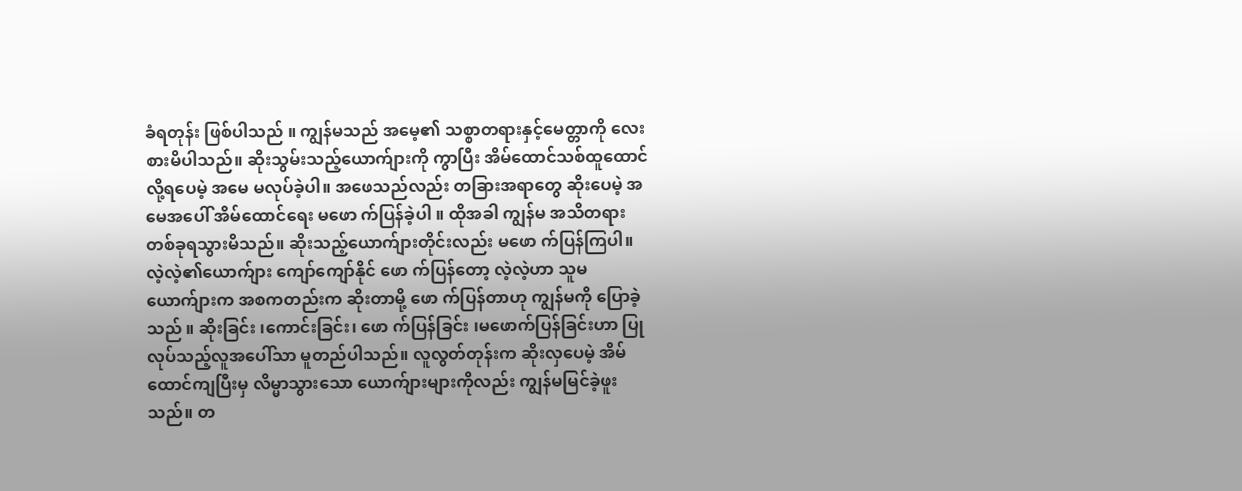ခံရတုန်း ဖြစ်ပါသည် ။ ကျွန်မသည် အမေ့၏ သစ္စာတရားနှင့်မေတ္တာကို လေးစားမိပါသည်။ ဆိုးသွမ်းသည့်ယောက်ျားကို ကွာပြီး အိမ်ထောင်သစ်ထူထောင် လို့ရပေမဲ့ အမေ မလုပ်ခဲ့ပါ။ အဖေသည်လည်း တခြားအရာတွေ ဆိုးပေမဲ့ အမေအပေါ် အိမ်ထောင်ရေး မဖော က်ပြန်ခဲ့ပါ ။ ထိုအခါ ကျွန်မ အသိတရားတစ်ခုရသွားမိသည်။ ဆိုးသည့်ယောက်ျားတိုင်းလည်း မဖော က်ပြန်ကြပါ။လဲ့လဲ့၏ယောက်ျား ကျော်ကျော်နိုင် ဖော က်ပြန်တော့ လဲ့လဲ့ဟာ သူမယောက်ျားက အစကတည်းက ဆိုးတာမို့ ဖော က်ပြန်တာဟု ကျွန်မကို ပြောခဲ့သည် ။ ဆိုးခြင်း ၊ကောင်းခြင်း၊ ဖော က်ပြန်ခြင်း ၊မဖောက်ပြန်ခြင်းဟာ ပြုလုပ်သည့်လူအပေါ်သာ မူတည်ပါသည်။ လူလွတ်တုန်းက ဆိုးလှပေမဲ့ အိမ်ထောင်ကျပြီးမှ လိမ္မာသွားသော ယောက်ျားများကိုလည်း ကျွန်မမြင်ခဲ့ဖူးသည်။ တ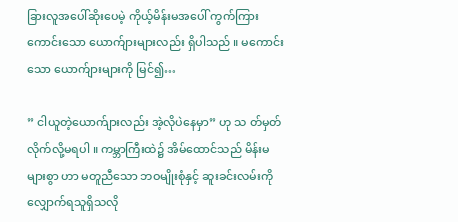ခြားလူအပေါ်ဆိုးပေမဲ့ ကိုယ့်မိန်းမအပေါ် ကွက်ကြားကောင်းသော ယောက်ျားများလည်း ရှိပါသည် ။ မကောင်းသော ယောက်ျားများကို မြင်၍…

” ငါယူတဲ့ယောက်ျားလည်း အဲ့လိုပဲနေမှာ” ဟု သ တ်မှတ်လိုက်လို့မရပါ ။ ကမ္ဘာကြီးထဲ၌ အိမ်ထောင်သည် မိန်းမများစွာ ဟာ မတူညီသော ဘဝမျိုးစုံနှင့် ဆူးခင်းလမ်းကိုလျှောက်ရသူရှိသလို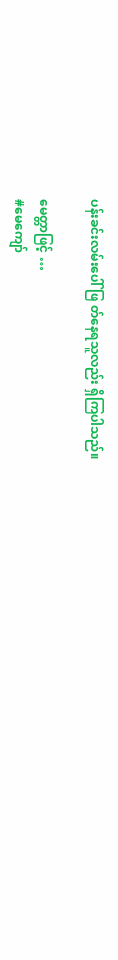ပန်းခင်းလမ်းပေါ် ဖြ တ်နေရသူလည်း ရှိကြပါသည်။

မေတ္တာဖြင့် …
#မေကျော်